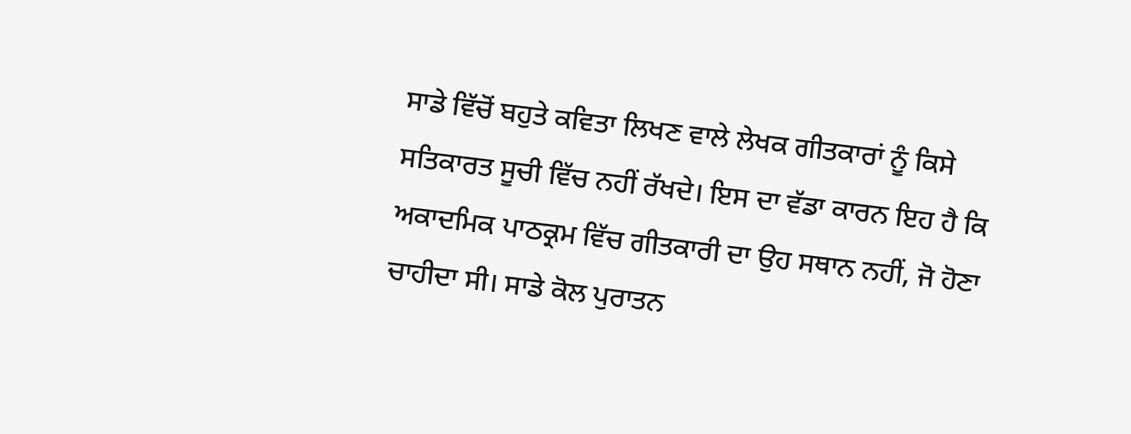ਸਾਡੇ ਵਿੱਚੋਂ ਬਹੁਤੇ ਕਵਿਤਾ ਲਿਖਣ ਵਾਲੇ ਲੇਖਕ ਗੀਤਕਾਰਾਂ ਨੂੰ ਕਿਸੇ ਸਤਿਕਾਰਤ ਸੂਚੀ ਵਿੱਚ ਨਹੀਂ ਰੱਖਦੇ। ਇਸ ਦਾ ਵੱਡਾ ਕਾਰਨ ਇਹ ਹੈ ਕਿ ਅਕਾਦਮਿਕ ਪਾਠਕ੍ਰਮ ਵਿੱਚ ਗੀਤਕਾਰੀ ਦਾ ਉਹ ਸਥਾਨ ਨਹੀਂ, ਜੋ ਹੋਣਾ ਚਾਹੀਦਾ ਸੀ। ਸਾਡੇ ਕੋਲ ਪੁਰਾਤਨ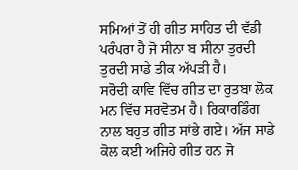ਸਮਿਆਂ ਤੋਂ ਹੀ ਗੀਤ ਸਾਹਿਤ ਦੀ ਵੱਡੀ ਪਰੰਪਰਾ ਹੈ ਜੋ ਸੀਨਾ ਬ ਸੀਨਾ ਤੁਰਦੀ ਤੁਰਦੀ ਸਾਡੇ ਤੀਕ ਅੱਪੜੀ ਹੈ।
ਸਰੋਦੀ ਕਾਵਿ ਵਿੱਚ ਗੀਤ ਦਾ ਰੁਤਬਾ ਲੋਕ ਮਨ ਵਿੱਚ ਸਰਵੋਤਮ ਹੈ। ਰਿਕਾਰਡਿੰਗ ਨਾਲ ਬਹੁਤ ਗੀਤ ਸਾਂਭੇ ਗਏ। ਅੱਜ ਸਾਡੇ ਕੋਲ ਕਈ ਅਜਿਹੇ ਗੀਤ ਹਨ ਜੋ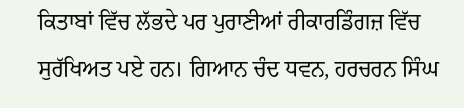ਕਿਤਾਬਾਂ ਵਿੱਚ ਲੱਭਦੇ ਪਰ ਪੁਰਾਣੀਆਂ ਰੀਕਾਰਡਿੰਗਜ਼ ਵਿੱਚ ਸੁਰੱਖਿਅਤ ਪਏ ਹਨ। ਗਿਆਨ ਚੰਦ ਧਵਨ, ਹਰਚਰਨ ਸਿੰਘ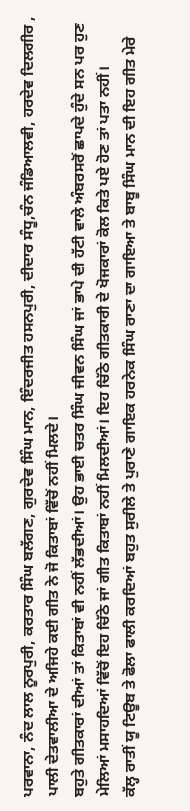ਪਰਵਾਨਾ, ਨੰਦ ਲਾਲ ਨੂਰਪੁਰੀ, ਕਰਤਾਰ ਸਿੰਘ ਬਲੱਗਣ, ਗੁਰਦੇਵ ਸਿੰਘ ਮਾਨ, ਇੰਦਰਜੀਤ ਹਸਨਪੁਰੀ, ਦੀਦਾਰ ਸੰਧੂ,ਚੰਨ ਜੰਡਿਆਲਵੀ, ਹਰਦੇਵ ਦਿਲਗੀਰ , ਪਾਲੀ ਦੇਤਵਾਲੀਆ ਦੇ ਅਜਿਹੇ ਕਈ ਗੀਤ ਨੇ ਜੋ ਕਿਤਾਬਾਂ ਵਿੱਚੋਂ ਨਹੀਂ ਮਿਲਦੇ।
ਬਹੁਤੇ ਗੀਤਕਾਰਾਂ ਦੀਆਂ ਤਾਂ ਕਿਤਾਬਾਂ ਵੀ ਨਹੀਂ ਲੱਭਦੀਆਂ। ਉਹ ਭਾਈ ਚਤਰ ਸਿੰਘ ਜੀਵਨ ਸਿੰਘ ਜਾਂ ਭਾਪੇ ਦੀ ਹੱਟੀ ਵਾਲੇ ਅੰਬਰਸਰੋਂ ਛਾਪਦੇ ਹੁੰਦੇ ਸਨ ਪਰ ਹੁਣ ਮੇਲਿਆਂ ਮਸਾਹਦਿਆਂ ਵਿੱਚੋਂ ਇਹ ਚਿੱਠੇ ਜਾਂ ਗੀਤ ਕਿਤਾਬਾਂ ਨਹੀਂ ਮਿਲਦੀਆਂ। ਇਹ ਚਿੱਠੇ ਗੀਤਕਾਰੀ ਦੇ ਖੋਜਕਾਰਾਂ ਕੋਲ ਕਿਤੇ ਪਏ ਹੋਣ ਤਾਂ ਪਤਾ ਨਹੀਂ।
ਕੱਲ੍ਹ ਰਾਤੀਂ ਯੂ ਟਿਊਬ ਤੇ ਫੋਲਾ ਫਾਲੀ ਕਰਦਿਆਂ ਬਹੁਤ ਸੁਰੀਲੇ ਤੇ ਪੁਰਾਣੇ ਗਾਇਕ ਹਰਨੇਕ ਸਿੰਘ ਰਾਣਾ ਦਾ ਗਾਇਆ ਤੇ ਬਾਬੂ ਸਿੰਘ ਮਾਨ ਦੀ ਇਹ ਗੀਤ ਮੇਰੇ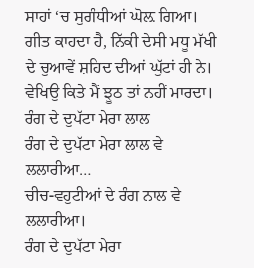ਸਾਹਾਂ ‘ਚ ਸੁਗੰਧੀਆਂ ਘੋਲ਼ ਗਿਆ। ਗੀਤ ਕਾਹਦਾ ਹੈ, ਨਿੱਕੀ ਦੇਸੀ ਮਧੂ ਮੱਖੀ ਦੇ ਚੁਆਵੇਂ ਸ਼ਹਿਦ ਦੀਆਂ ਘੁੱਟਾਂ ਹੀ ਨੇ। ਵੇਖਿਉ ਕਿਤੇ ਮੈਂ ਝੂਠ ਤਾਂ ਨਹੀਂ ਮਾਰਦਾ।
ਰੰਗ ਦੇ ਦੁਪੱਟਾ ਮੇਰਾ ਲਾਲ
ਰੰਗ ਦੇ ਦੁਪੱਟਾ ਮੇਰਾ ਲਾਲ ਵੇ ਲਲਾਰੀਆ…
ਚੀਚ-ਵਹੁਟੀਆਂ ਦੇ ਰੰਗ ਨਾਲ ਵੇ
ਲਲਾਰੀਆ।
ਰੰਗ ਦੇ ਦੁਪੱਟਾ ਮੇਰਾ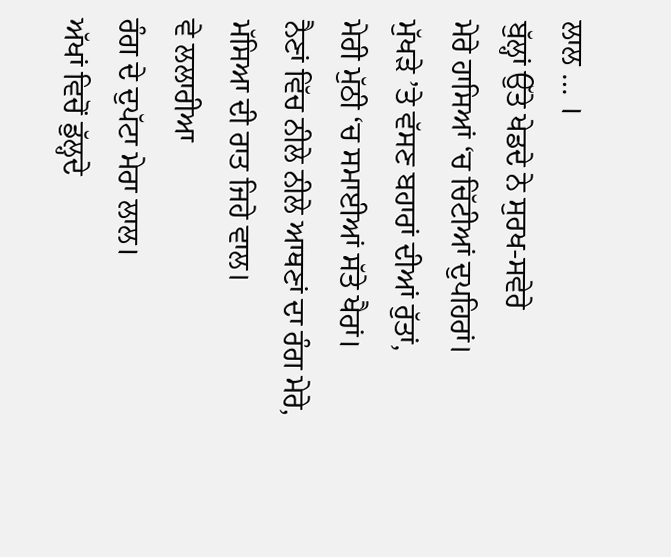ਲਾਲ … ।
ਬੁੱਲ੍ਹਾਂ ਉੱਤੇ ਖੇਡਦੇ ਨੇ ਸੁਰਖ-ਸਵੇਰੇ
ਮੇਰੇ ਹਾਸਿਆਂ ‘ਚ ਚਿੱਟੀਆਂ ਦੁਪਹਿਰਾਂ।
ਮੁੱਖੜੇ ’ਤੇ ਵੱਸਣ ਬਹਾਰਾਂ ਦੀਆਂ ਰੁੱਤਾਂ,
ਮੇਰੀ ਮੁੱਠੀ ‘ਚ ਸਮਾਈਆਂ ਸੱਤੇ ਖੈਰਾਂ।
ਨੈਣਾਂ ਵਿੱਚ ਨੀਲੇ ਨੀਲੇ ਆਥਣਾਂ ਦਾ ਰੰਗ ਮੇਰੇ,
ਮੱਸਿਆ ਦੀ ਰਾਤ ਜਿਹੇ ਵਾਲ।
ਵੇ ਲਲਾਰੀਆ
ਰੰਗ ਦੇ ਦੁਪੱਟਾ ਮੇਰਾ ਲਾਲ।
ਅੱਖਾਂ ਵਿਚੋਂ ਡੁੱਲ੍ਹਦੇ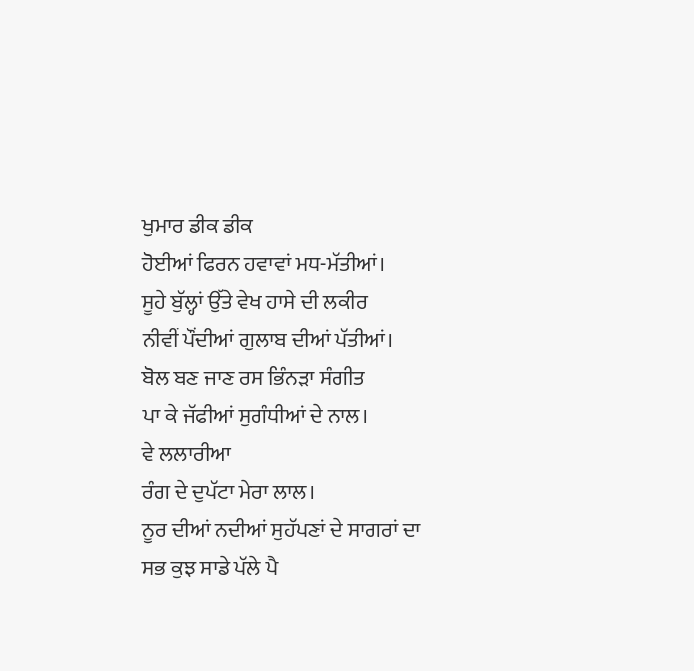ਖੁਮਾਰ ਡੀਕ ਡੀਕ
ਹੋਈਆਂ ਫਿਰਨ ਹਵਾਵਾਂ ਮਧ-ਮੱਤੀਆਂ।
ਸੂਹੇ ਬੁੱਲ੍ਹਾਂ ਉੱਤੇ ਵੇਖ ਹਾਸੇ ਦੀ ਲਕੀਰ
ਨੀਵੀਂ ਪੌਂਦੀਆਂ ਗੁਲਾਬ ਦੀਆਂ ਪੱਤੀਆਂ।
ਬੋਲ ਬਣ ਜਾਣ ਰਸ ਭਿੰਨੜਾ ਸੰਗੀਤ
ਪਾ ਕੇ ਜੱਫੀਆਂ ਸੁਗੰਧੀਆਂ ਦੇ ਨਾਲ।
ਵੇ ਲਲਾਰੀਆ
ਰੰਗ ਦੇ ਦੁਪੱਟਾ ਮੇਰਾ ਲਾਲ।
ਨੂਰ ਦੀਆਂ ਨਦੀਆਂ ਸੁਹੱਪਣਾਂ ਦੇ ਸਾਗਰਾਂ ਦਾ
ਸਭ ਕੁਝ ਸਾਡੇ ਪੱਲੇ ਪੈ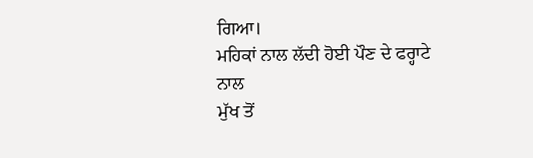ਗਿਆ।
ਮਹਿਕਾਂ ਨਾਲ ਲੱਦੀ ਹੋਈ ਪੌਣ ਦੇ ਫਰ੍ਹਾਟੇ ਨਾਲ
ਮੁੱਖ ਤੋਂ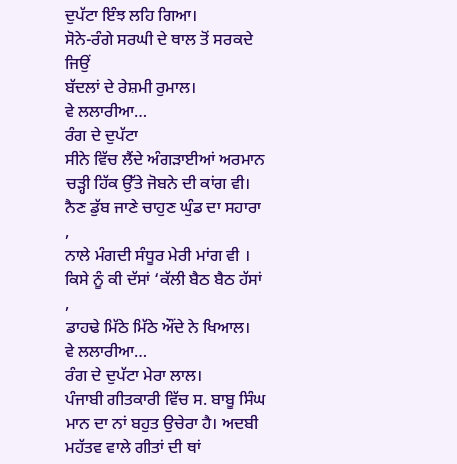ਦੁਪੱਟਾ ਇੰਝ ਲਹਿ ਗਿਆ।
ਸੋਨੇ-ਰੰਗੇ ਸਰਘੀ ਦੇ ਥਾਲ ਤੋਂ ਸਰਕਦੇ ਜਿਉਂ
ਬੱਦਲਾਂ ਦੇ ਰੇਸ਼ਮੀ ਰੁਮਾਲ।
ਵੇ ਲਲਾਰੀਆ…
ਰੰਗ ਦੇ ਦੁਪੱਟਾ
ਸੀਨੇ ਵਿੱਚ ਲੈਂਦੇ ਅੰਗੜਾਈਆਂ ਅਰਮਾਨ
ਚੜ੍ਹੀ ਹਿੱਕ ਉੱਤੇ ਜੋਬਨੇ ਦੀ ਕਾਂਗ ਵੀ।
ਨੈਣ ਡੁੱਬ ਜਾਣੇ ਚਾਹੁਣ ਘੁੰਡ ਦਾ ਸਹਾਰਾ ,
ਨਾਲੇ ਮੰਗਦੀ ਸੰਧੂਰ ਮੇਰੀ ਮਾਂਗ ਵੀ ।
ਕਿਸੇ ਨੂੰ ਕੀ ਦੱਸਾਂ ‘ਕੱਲੀ ਬੈਠ ਬੈਠ ਹੱਸਾਂ ,
ਡਾਹਢੇ ਮਿੱਠੇ ਮਿੱਠੇ ਔਂਦੇ ਨੇ ਖਿਆਲ।
ਵੇ ਲਲਾਰੀਆ…
ਰੰਗ ਦੇ ਦੁਪੱਟਾ ਮੇਰਾ ਲਾਲ।
ਪੰਜਾਬੀ ਗੀਤਕਾਰੀ ਵਿੱਚ ਸ. ਬਾਬੂ ਸਿੰਘ ਮਾਨ ਦਾ ਨਾਂ ਬਹੁਤ ਉਚੇਰਾ ਹੈ। ਅਦਬੀ ਮਹੱਤਵ ਵਾਲੇ ਗੀਤਾਂ ਦੀ ਥਾਂ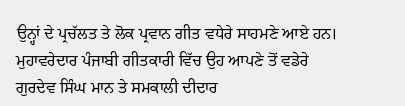ਉਨ੍ਹਾਂ ਦੇ ਪ੍ਰਚੱਲਤ ਤੇ ਲੋਕ ਪ੍ਰਵਾਨ ਗੀਤ ਵਧੇਰੇ ਸਾਹਮਣੇ ਆਏ ਹਨ। ਮੁਹਾਵਰੇਦਾਰ ਪੰਜਾਬੀ ਗੀਤਕਾਰੀ ਵਿੱਚ ਉਹ ਆਪਣੇ ਤੋਂ ਵਡੇਰੇ ਗੁਰਦੇਵ ਸਿੰਘ ਮਾਨ ਤੇ ਸਮਕਾਲੀ ਦੀਦਾਰ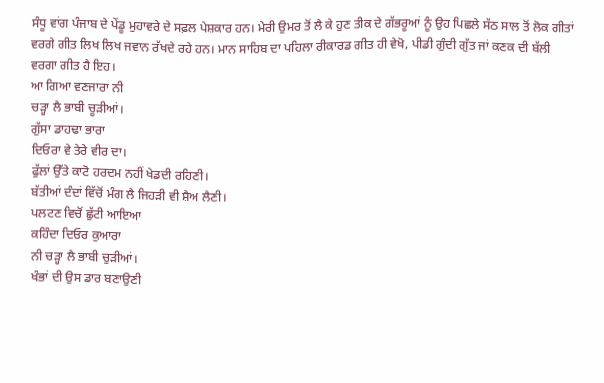ਸੰਧੂ ਵਾਂਗ ਪੰਜਾਬ ਦੇ ਪੇਂਡੂ ਮੁਹਾਵਰੇ ਦੇ ਸਫ਼ਲ ਪੇਸ਼ਕਾਰ ਹਨ। ਮੇਰੀ ਉਮਰ ਤੋਂ ਲੈ ਕੇ ਹੁਣ ਤੀਕ ਦੇ ਗੱਭਰੂਆਂ ਨੂੰ ਉਹ ਪਿਛਲੇ ਸੱਠ ਸਾਲ ਤੋਂ ਲੋਕ ਗੀਤਾਂ ਵਰਗੇ ਗੀਤ ਲਿਖ ਲਿਖ ਜਵਾਨ ਰੱਖਦੇ ਰਹੇ ਹਨ। ਮਾਨ ਸਾਹਿਬ ਦਾ ਪਹਿਲਾ ਰੀਕਾਰਡ ਗੀਤ ਹੀ ਵੇਖੋ, ਪੀਡੀ ਗੁੰਦੀ ਗੁੱਤ ਜਾਂ ਕਣਕ ਦੀ ਬੱਲੀ ਵਰਗਾ ਗੀਤ ਹੈ ਇਹ।
ਆ ਗਿਆ ਵਣਜਾਰਾ ਨੀ
ਚੜ੍ਹਾ ਲੈ ਭਾਬੀ ਚੂੜੀਆਂ।
ਗੁੱਸਾ ਡਾਹਢਾ ਭਾਰਾ
ਦਿਓਰਾ ਵੇ ਤੇਰੇ ਵੀਰ ਦਾ।
ਫੁੱਲਾਂ ਉੱਤੇ ਕਾਟੋ ਹਰਦਮ ਨਹੀਂ ਖੇਡਦੀ ਰਹਿਣੀ।
ਬੱਤੀਆਂ ਦੰਦਾਂ ਵਿੱਚੋਂ ਮੰਗ ਲੈ ਜਿਹੜੀ ਵੀ ਸ਼ੈਅ ਲੈਣੀ।
ਪਲਟਣ ਵਿਚੋਂ ਛੁੱਟੀ ਆਇਆ
ਕਹਿੰਦਾ ਦਿਓਰ ਕੁਆਰਾ
ਨੀ ਚੜ੍ਹਾ ਲੈ ਭਾਬੀ ਚੁੜੀਆਂ।
ਖੰਭਾਂ ਦੀ ਉਸ ਡਾਰ ਬਣਾਉਣੀ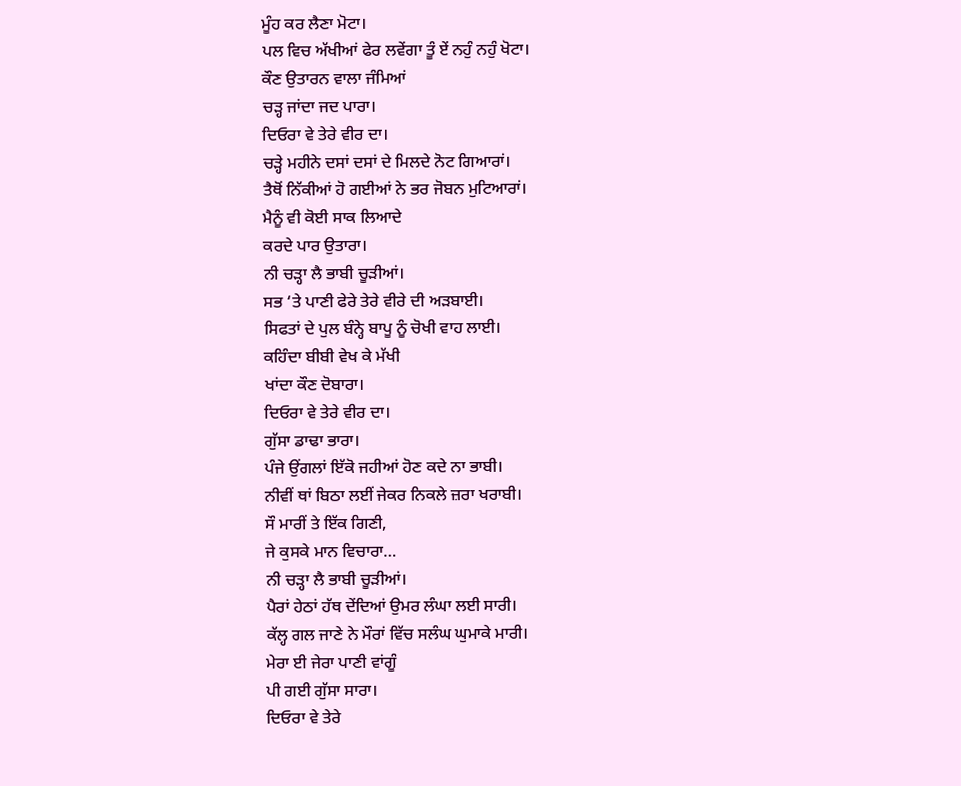ਮੂੰਹ ਕਰ ਲੈਣਾ ਮੋਟਾ।
ਪਲ ਵਿਚ ਅੱਖੀਆਂ ਫੇਰ ਲਵੇਂਗਾ ਤੂੰ ਏਂ ਨਹੁੰ ਨਹੁੰ ਖੋਟਾ।
ਕੌਣ ਉਤਾਰਨ ਵਾਲਾ ਜੰਮਿਆਂ
ਚੜ੍ਹ ਜਾਂਦਾ ਜਦ ਪਾਰਾ।
ਦਿਓਰਾ ਵੇ ਤੇਰੇ ਵੀਰ ਦਾ।
ਚੜ੍ਹੇ ਮਹੀਨੇ ਦਸਾਂ ਦਸਾਂ ਦੇ ਮਿਲਦੇ ਨੋਟ ਗਿਆਰਾਂ।
ਤੈਥੋਂ ਨਿੱਕੀਆਂ ਹੋ ਗਈਆਂ ਨੇ ਭਰ ਜੋਬਨ ਮੁਟਿਆਰਾਂ।
ਮੈਨੂੰ ਵੀ ਕੋਈ ਸਾਕ ਲਿਆਦੇ
ਕਰਦੇ ਪਾਰ ਉਤਾਰਾ।
ਨੀ ਚੜ੍ਹਾ ਲੈ ਭਾਬੀ ਚੂੜੀਆਂ।
ਸਭ ‘ਤੇ ਪਾਣੀ ਫੇਰੇ ਤੇਰੇ ਵੀਰੇ ਦੀ ਅੜਬਾਈ।
ਸਿਫਤਾਂ ਦੇ ਪੁਲ ਬੰਨ੍ਹੇ ਬਾਪੂ ਨੂੰ ਚੋਖੀ ਵਾਹ ਲਾਈ।
ਕਹਿੰਦਾ ਬੀਬੀ ਵੇਖ ਕੇ ਮੱਖੀ
ਖਾਂਦਾ ਕੌਣ ਦੋਬਾਰਾ।
ਦਿਓਰਾ ਵੇ ਤੇਰੇ ਵੀਰ ਦਾ।
ਗੁੱਸਾ ਡਾਢਾ ਭਾਰਾ।
ਪੰਜੇ ਉਂਗਲਾਂ ਇੱਕੋ ਜਹੀਆਂ ਹੋਣ ਕਦੇ ਨਾ ਭਾਬੀ।
ਨੀਵੀਂ ਥਾਂ ਬਿਠਾ ਲਈਂ ਜੇਕਰ ਨਿਕਲੇ ਜ਼ਰਾ ਖਰਾਬੀ।
ਸੌ ਮਾਰੀਂ ਤੇ ਇੱਕ ਗਿਣੀ,
ਜੇ ਕੁਸਕੇ ਮਾਨ ਵਿਚਾਰਾ…
ਨੀ ਚੜ੍ਹਾ ਲੈ ਭਾਬੀ ਚੂੜੀਆਂ।
ਪੈਰਾਂ ਹੇਠਾਂ ਹੱਥ ਦੇਂਦਿਆਂ ਉਮਰ ਲੰਘਾ ਲਈ ਸਾਰੀ।
ਕੱਲ੍ਹ ਗਲ ਜਾਣੇ ਨੇ ਮੌਰਾਂ ਵਿੱਚ ਸਲੰਘ ਘੁਮਾਕੇ ਮਾਰੀ।
ਮੇਰਾ ਈ ਜੇਰਾ ਪਾਣੀ ਵਾਂਗੂੰ
ਪੀ ਗਈ ਗੁੱਸਾ ਸਾਰਾ।
ਦਿਓਰਾ ਵੇ ਤੇਰੇ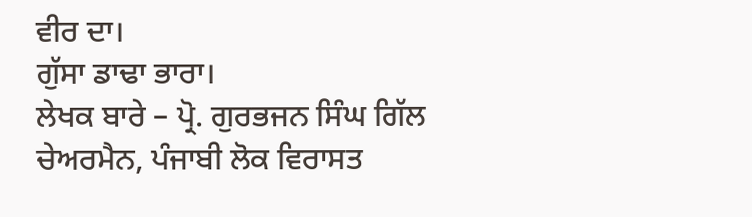ਵੀਰ ਦਾ।
ਗੁੱਸਾ ਡਾਢਾ ਭਾਰਾ।
ਲੇਖਕ ਬਾਰੇ – ਪ੍ਰੋ. ਗੁਰਭਜਨ ਸਿੰਘ ਗਿੱਲ
ਚੇਅਰਮੈਨ, ਪੰਜਾਬੀ ਲੋਕ ਵਿਰਾਸਤ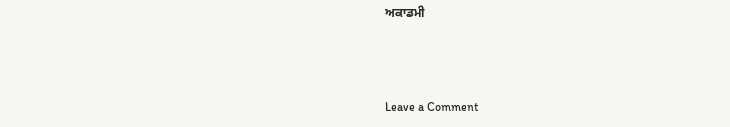ਅਕਾਡਮੀ



Leave a Comment